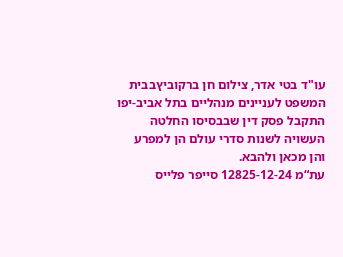עו"ד בטי אדר, צילום חן ברקוביץבבית המשפט לעניינים מנהליים בתל אביב-יפו התקבל פסק דין שבבסיסו החלטה העשויה לשנות סדרי עולם הן למפרע והן מכאן ולהבא.
עת“מ 12825-12-24 סייפר פלייס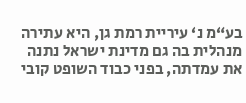בע“מ נ‘ עיריית רמת גן, היא עתירה מנהלית בה גם מדינת ישראל נתנה את עמדתה, בפני כבוד השופט קובי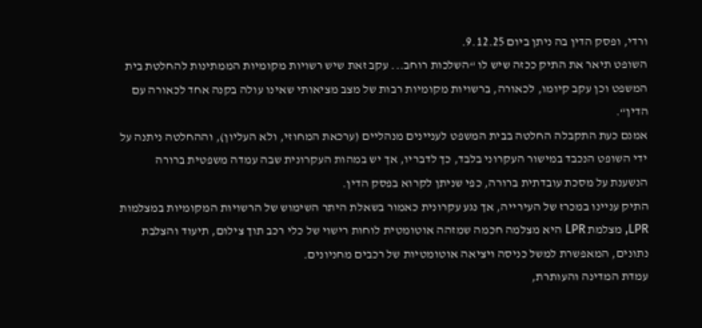ורדי, ופסק הדין בה ניתן ביום 9.12.25.
השופט תיאר את התיק ככזה שיש לו “השלכות רוחב... עקב זאת שיש רשויות מקומיות הממתינות להחלטת בית המשפט וכן עקב קיומו, לכאורה, ברשויות מקומיות רבות של מצב מציאותי שאינו עולה בקנה אחד לכאורה עם הדין“.
אמנם כעת התקבלה החלטה בבית המשפט לעניינים מנהליים (ערכאת המחוזי, ולא העליון), וההחלטה ניתנה על ידי השופט הנכבד במישור העקרוני בלבד, כך לדבריו, אך יש במהות העקרונית שבה עמדה משפטית ברורה הנשענת על מסכת עובדתית ברורה, כפי שניתן לקרוא בפסק הדין.
התיק עניינו במכרז של העירייה, אך נגע עקרונית כאמור בשאלת היתר השימוש של הרשויות המקומיות במצלמות LPR, מצלמת LPR היא מצלמה חכמה שמזהה אוטומטית לוחות רישוי של כלי רכב תוך צילום, תיעוד והצלבת נתונים, המאפשרת למשל כניסה ויציאה אוטומטיות של רכבים מחניונים.
עמדת המדינה והעותרת,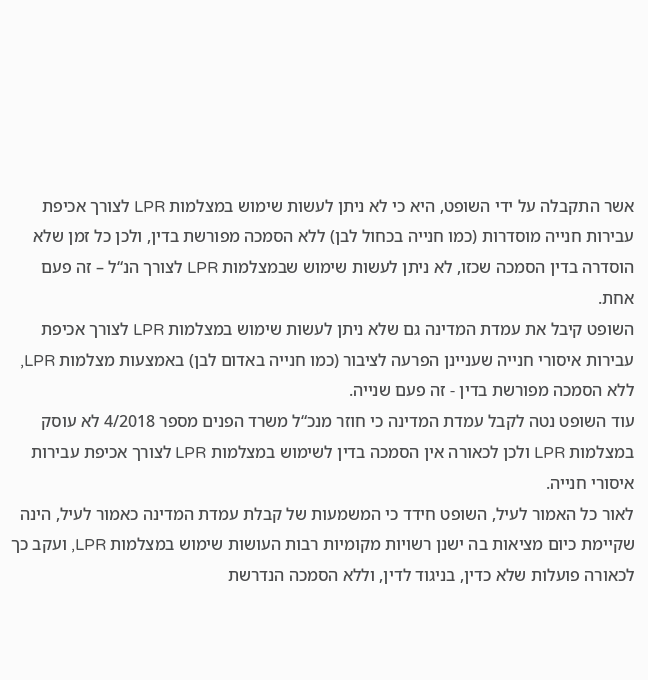אשר התקבלה על ידי השופט, היא כי לא ניתן לעשות שימוש במצלמות LPR לצורך אכיפת עבירות חנייה מוסדרות (כמו חנייה בכחול לבן) ללא הסמכה מפורשת בדין, ולכן כל זמן שלא הוסדרה בדין הסמכה שכזו, לא ניתן לעשות שימוש שבמצלמות LPR לצורך הנ“ל – זה פעם אחת.
השופט קיבל את עמדת המדינה גם שלא ניתן לעשות שימוש במצלמות LPR לצורך אכיפת עבירות איסורי חנייה שעניינן הפרעה לציבור (כמו חנייה באדום לבן) באמצעות מצלמות LPR, ללא הסמכה מפורשת בדין - זה פעם שנייה.
עוד השופט נטה לקבל עמדת המדינה כי חוזר מנכ“ל משרד הפנים מספר 4/2018 לא עוסק במצלמות LPR ולכן לכאורה אין הסמכה בדין לשימוש במצלמות LPR לצורך אכיפת עבירות איסורי חנייה.
לאור כל האמור לעיל, השופט חידד כי המשמעות של קבלת עמדת המדינה כאמור לעיל, הינה שקיימת כיום מציאות בה ישנן רשויות מקומיות רבות העושות שימוש במצלמות LPR, ועקב כך לכאורה פועלות שלא כדין, בניגוד לדין, וללא הסמכה הנדרשת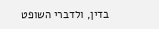בדין, ולדברי השופט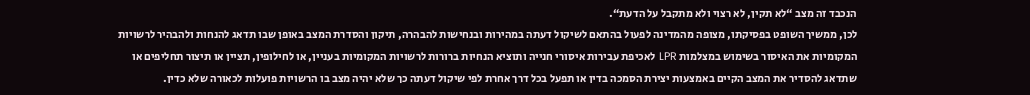הנכבד זה מצב “לא תקין, לא רצוי ולא מתקבל על הדעת“.
לכן, ממשיך השופט בפסיקתו, מצופה מהמדינה לפעול בהתאם לשיקול דעתה במהירות ובנחישות להבהרה, תיקון והסדרת המצב באופן שבו תדאג להנחות ולהבהיר לרשויות המקומיות את האיסור בשימוש במצלמות LPR לאכיפת עבירות איסורי חנייה ותוציא הנחיות ברורות לרשויות המקומיות בעניין, או לחילופין, תציין או תיצור תחליפים או שתדאג להסדיר את המצב הקיים באמצעות יצירת הסמכה בדין או תפעל בכל דרך אחרת לפי שיקול דעתה כך שלא יהיה מצב בו הרשויות פועלות לכאורה שלא כדין.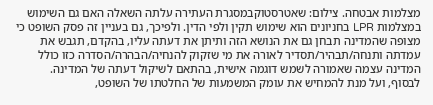מצלמות אבטחה. צילום: שאטרסטוקבמסגרת העתירה עלתה השאלה האם גם השימוש במצלמות LPR בחניונים הוא שימוש תקין ולפי הדין. ולפיכך, גם בעניין זה פסק השופט כי מצופה שהמדינה תבחן גם את הנושא הזה ותיתן את דעתה עליו, בהקדם, תגבש את עמדתה ותנחה/תבהיר/תסדיר לאורה את מי שזקוק להנחיה/הבהרה/הסדרה כזו כולל המדינה עצמה שאמורה לשמש דוגמה אישית, בהתאם לשיקול דעתה של המדינה.
לבסוף, ועל מנת להמחיש את עומק המשמעות של החלטתו של השופט,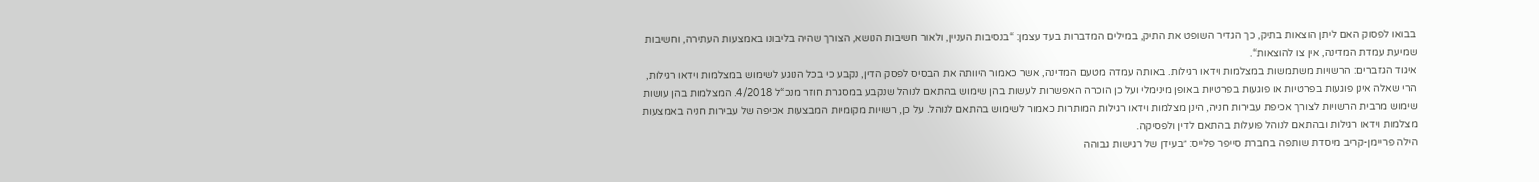בבואו לפסוק האם ליתן הוצאות בתיק, כך הגדיר השופט את התיק, במילים המדברות בעד עצמן: “בנסיבות העניין, ולאור חשיבות הנושא, הצורך שהיה בליבונו באמצעות העתירה, וחשיבות שמיעת עמדת המדינה, אין צו להוצאות“.
איגוד הגזברים: הרשויות משתמשות במצלמות וידאו רגילות. באותה עמדה מטעם המדינה, אשר כאמור היוותה את הבסיס לפסק הדין, נקבע כי בכל הנוגע לשימוש במצלמות וידאו רגילות, הרי שאלה אינן פוגעות בפרטיות או פוגעות בפרטיות באופן מינימלי ועל כן הוכרה האפשרות לעשות בהן שימוש בהתאם לנוהל שנקבע במסגרת חוזר מנכ“ל 4/2018. המצלמות בהן עושות שימוש מרבית הרשויות לצורך אכיפת עבירות חניה, הינן מצלמות וידאו רגילות המותרות כאמור לשימוש בהתאם לנוהל. על כן, רשויות מקומיות המבצעות אכיפה של עבירות חניה באמצעות מצלמות וידאו רגילות ובהתאם לנוהל פועלות בהתאם לדין ולפסיקה.
הילה פריימן-קריב מיסדת שותפה בחברת סייפר פלייס: ״בעידן של רגישות גבוהה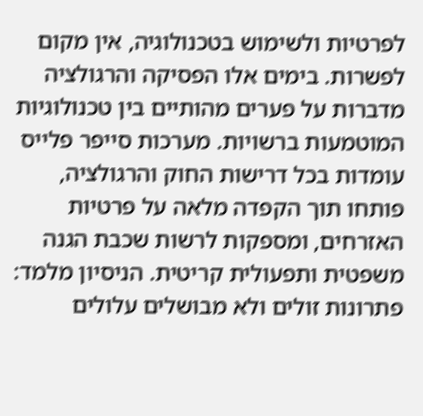לפרטיות ולשימוש בטכנולוגיה, אין מקום לפשרות. בימים אלו הפסיקה והרגולציה מדברות על פערים מהותיים בין טכנולוגיות המוטמעות ברשויות. מערכות סייפר פלייס עומדות בכל דרישות החוק והרגולציה, פותחו תוך הקפדה מלאה על פרטיות האזרחים, ומספקות לרשות שכבת הגנה משפטית ותפעולית קריטית. הניסיון מלמד: פתרונות זולים ולא מבושלים עלולים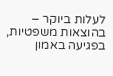לעלות ביוקר – בהוצאות משפטיות, בפגיעה באמון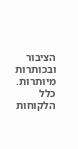הציבור ובכותרות מיותרות. כלל הלקוחות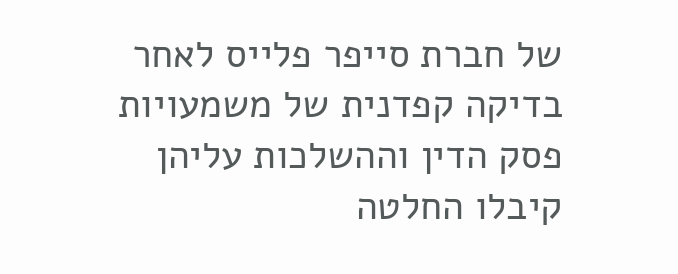של חברת סייפר פלייס לאחר בדיקה קפדנית של משמעויות פסק הדין וההשלכות עליהן קיבלו החלטה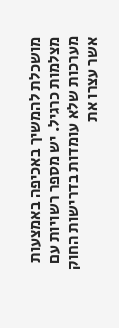מושכלת להמשיך באכיפה באמצעות מצלמות כרגיל. יש מספר רשויות עם מערכות שלא עומדות בדרישות החוק אשר עצרו את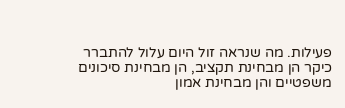פעילות. מה שנראה זול היום עלול להתברר כיקר הן מבחינת תקציב, הן מבחינת סיכונים משפטיים והן מבחינת אמון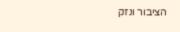הציבור ונזק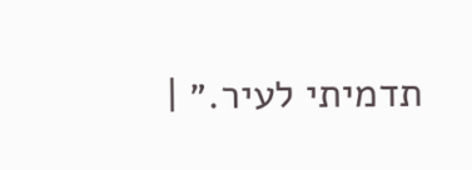תדמיתי לעיר.״ |